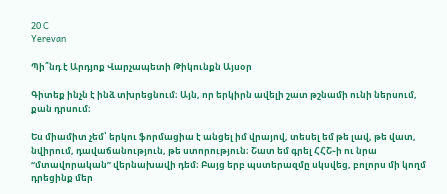20 C
Yerevan

Պի՞նդ է Արդյոք Վարչապետի Թիկունքն Այսօր

Գիտեք ինչն է ինձ տխրեցնում։ Այն, որ երկիրն ավելի շատ թշնամի ունի ներսում, քան դրսում։

Ես միամիտ չեմ՝ երկու ֆորմացիա է անցել իմ վրայով, տեսել եմ թե լավ, թե վատ, նվիրում, դավաճանություն, թե ստորություն։ Շատ եմ գրել ՀՀՇ֊ի ու նրա “մտավորական” վերնախավի դեմ։ Բայց երբ պստերազմը սկսվեց, բոլորս մի կողմ դրեցինք մեր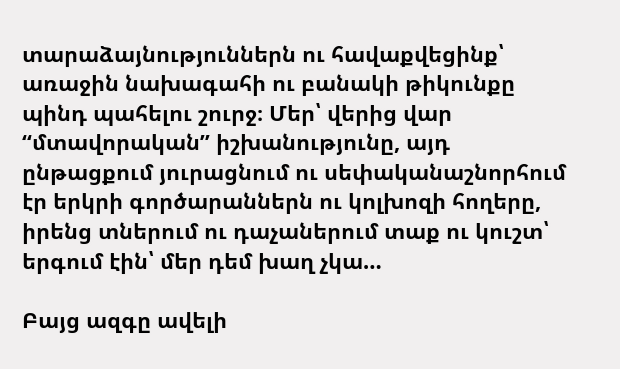տարաձայնություններն ու հավաքվեցինք՝ առաջին նախագահի ու բանակի թիկունքը պինդ պահելու շուրջ։ Մեր՝ վերից վար “մտավորական” իշխանությունը, այդ ընթացքում յուրացնում ու սեփականաշնորհում էր երկրի գործարաններն ու կոլխոզի հողերը, իրենց տներում ու դաչաներում տաք ու կուշտ՝ երգում էին՝ մեր դեմ խաղ չկա…

Բայց ազգը ավելի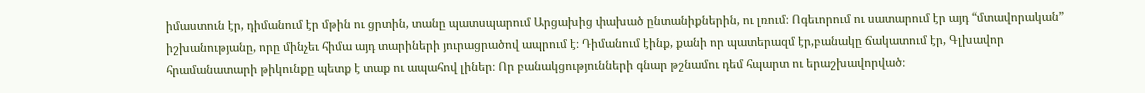իմաստուն էր, դիմանում էր մթին ու ցրտին, տանը պատսպարում Արցախից փախած ընտանիքներին, ու լռում։ Ոգեւորում ու սատարում էր այդ “մտավորական” իշխանությանը, որը մինչեւ հիմա այդ տարիների յուրացրածով ապրում է։ Դիմանում էինք, քանի որ պատերազմ էր,բանակը ճակատում էր, Գլխավոր հրամանատարի թիկունքը պետք է տաք ու ապահով լիներ։ Որ բանակցությունների գնար թշնամու դեմ հպարտ ու երաշխավորված։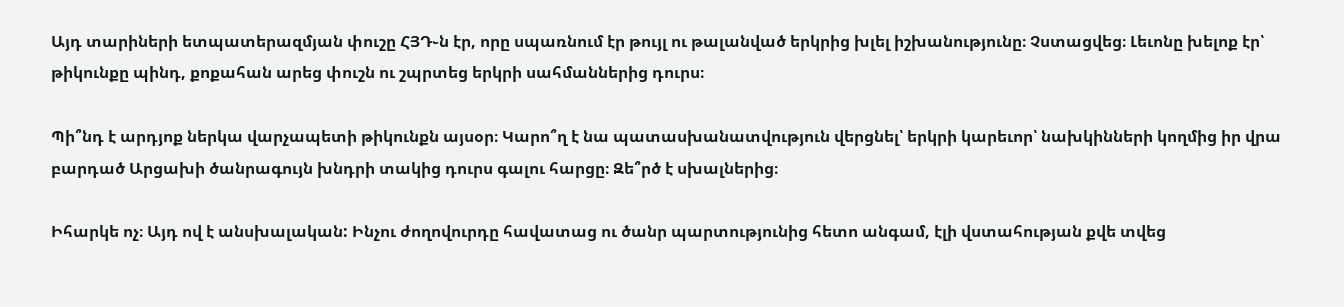Այդ տարիների ետպատերազմյան փուշը ՀՅԴ֊ն էր, որը սպառնում էր թույլ ու թալանված երկրից խլել իշխանությունը։ Չստացվեց։ Լեւոնը խելոք էր՝ թիկունքը պինդ, քոքահան արեց փուշն ու շպրտեց երկրի սահմաններից դուրս։

Պի՞նդ է արդյոք ներկա վարչապետի թիկունքն այսօր։ Կարո՞ղ է նա պատասխանատվություն վերցնել՝ երկրի կարեւոր՝ նախկինների կողմից իր վրա բարդած Արցախի ծանրագույն խնդրի տակից դուրս գալու հարցը։ Զե՞րծ է սխալներից։

Իհարկե ոչ։ Այդ ով է անսխալական: Ինչու ժողովուրդը հավատաց ու ծանր պարտությունից հետո անգամ, էլի վստահության քվե տվեց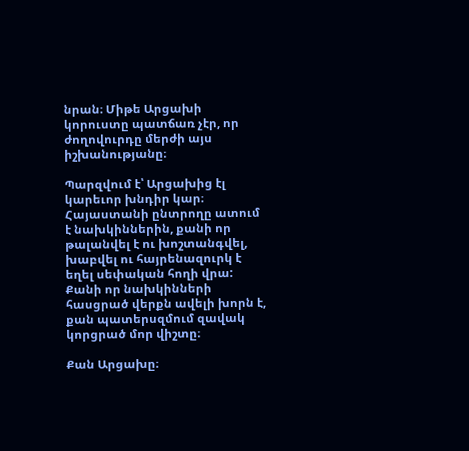նրան։ Միթե Արցախի կորուստը պատճառ չէր, որ ժողովուրդը մերժի այս իշխանությանը։

Պարզվում է՝ Արցախից էլ կարեւոր խնդիր կար։ Հայաստանի ընտրողը ատում է նախկիններին, քանի որ թալանվել է ու խոշտանգվել, խաբվել ու հայրենազուրկ է եղել սեփական հողի վրա: Քանի որ նախկինների հասցրած վերքն ավելի խորն է, քան պատերսզմում զավակ կորցրած մոր վիշտը։

Քան Արցախը։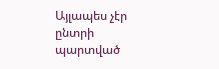Այլապես չէր ընտրի պարտված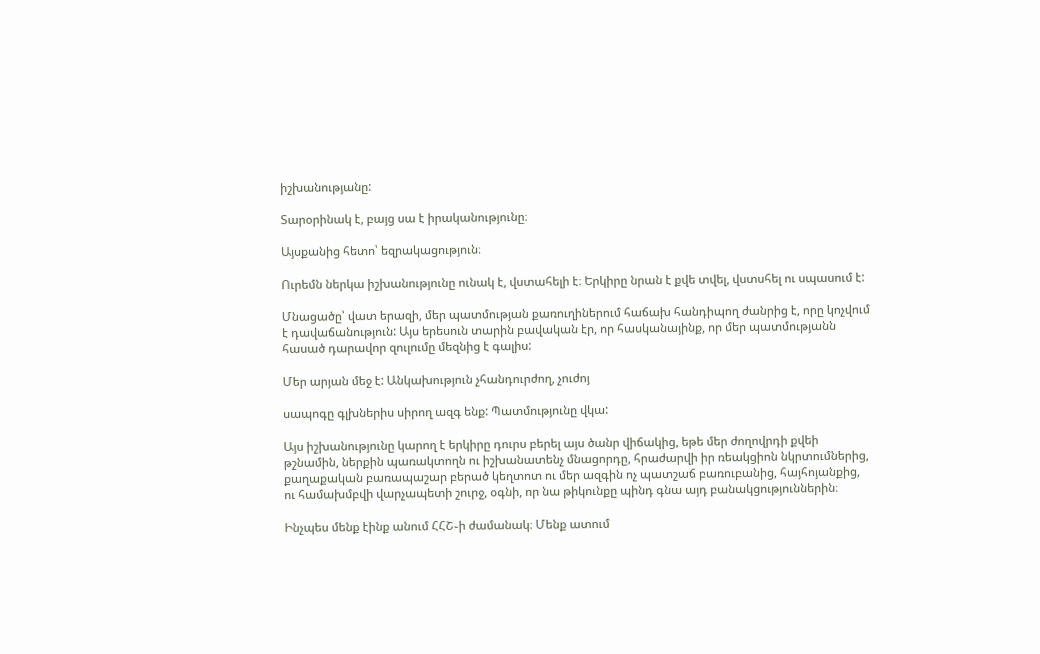իշխանությանը:

Տարօրինակ է, բայց սա է իրականությունը։

Այսքանից հետո՝ եզրակացություն։

Ուրեմն ներկա իշխանությունը ունակ է, վստահելի է։ Երկիրը նրան է քվե տվել, վստսհել ու սպասում է:

Մնացածը՝ վատ երազի, մեր պատմության քառուղիներում հաճախ հանդիպող ժանրից է, որը կոչվում է դավաճանություն: Այս երեսուն տարին բավական էր, որ հասկանայինք, որ մեր պատմությանն հասած դարավոր զուլումը մեզնից է գալիս:

Մեր արյան մեջ է: Անկախություն չհանդուրժող, չուժոյ

սապոգը գլխներիս սիրող ազգ ենք: Պատմությունը վկա:

Այս իշխանությունը կարող է երկիրը դուրս բերել այս ծանր վիճակից, եթե մեր ժողովրդի քվեի թշնամին, ներքին պառակտողն ու իշխանատենչ մնացորդը, հրաժարվի իր ռեակցիոն նկրտումներից, քաղաքական բառապաշար բերած կեղտոտ ու մեր ազգին ոչ պատշաճ բառուբանից, հայհոյանքից, ու համախմբվի վարչապետի շուրջ, օգնի, որ նա թիկունքը պինդ գնա այդ բանակցություններին։

Ինչպես մենք էինք անում ՀՀՇ֊ի ժամանակ։ Մենք ատում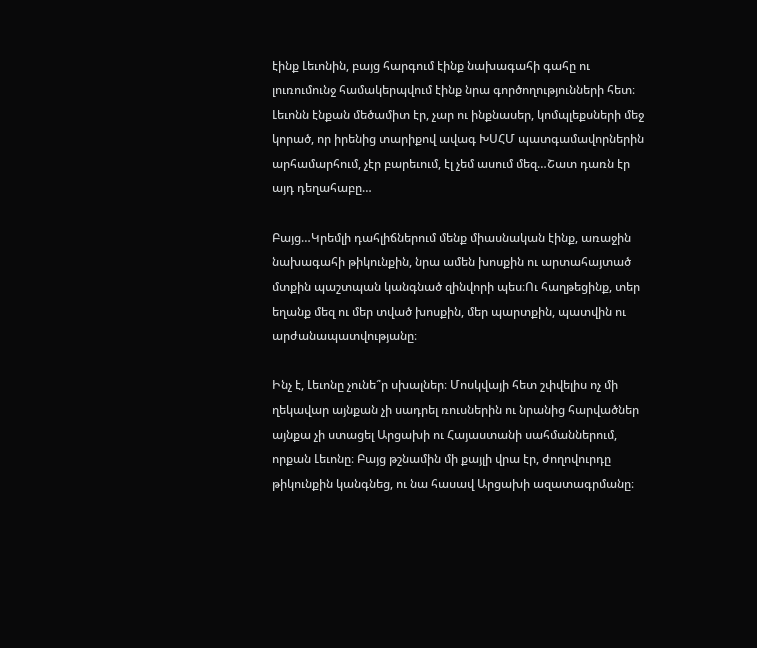էինք Լեւոնին, բայց հարգում էինք նախագահի գահը ու լուռումունջ համակերպվում էինք նրա գործողությունների հետ։ Լեւոնն էնքան մեծամիտ էր, չար ու ինքնասեր, կոմպլեքսների մեջ կորած, որ իրենից տարիքով ավագ ԽՍՀՄ պատգամավորներին արհամարհում, չէր բարեւում, էլ չեմ ասում մեզ…Շատ դառն էր այդ դեղահաբը…

Բայց…Կրեմլի դահլիճներում մենք միասնական էինք, առաջին նախագահի թիկունքին, նրա ամեն խոսքին ու արտահայտած մտքին պաշտպան կանգնած զինվորի պես։Ու հաղթեցինք, տեր եղանք մեզ ու մեր տված խոսքին, մեր պարտքին, պատվին ու արժանապատվությանը։

Ինչ է, Լեւոնը չունե՞ր սխալներ։ Մոսկվայի հետ շփվելիս ոչ մի ղեկավար այնքան չի սադրել ռուսներին ու նրանից հարվածներ այնքա չի ստացել Արցախի ու Հայաստանի սահմաններում, որքան Լեւոնը։ Բայց թշնամին մի քայլի վրա էր, ժողովուրդը թիկունքին կանգնեց, ու նա հասավ Արցախի ազատագրմանը։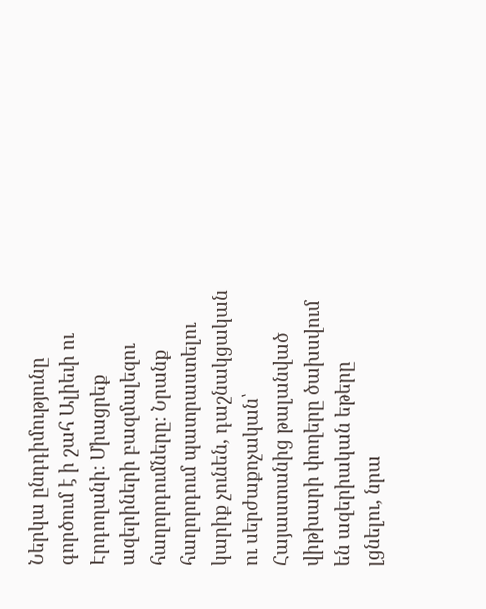Ներկա ընդդիմությունը գործում է ի շահ Ալիեւի ու Էրդողանի։ Միացրեք ազերիների բազմալեզու հաղորդումները։ Նրանք հաղորդում պատրաստելու կարիք չունեն, դաշնակցական ու սերժաքոչական՝ Հայաստանից թալանված վիթխարի փողերը ծախսվում են ազերիական եթերը լցնելու, նրա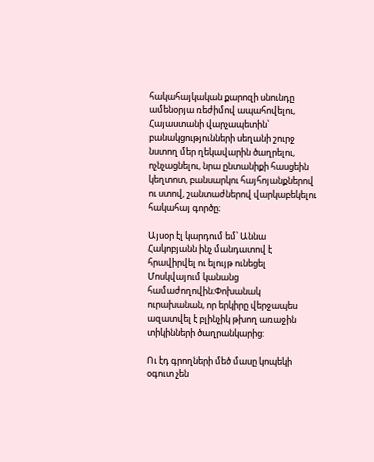հակահայկական քարոզի սնունդը ամենօրյա ռեժիմով ապահովելու, Հայաստանի վարչապետին՝ բանակցությունների սեղանի շուրջ նստող մեր ղեկավարին ծաղրելու, ոչնչացնելու, նրա ընտանիքի հասցեին կեղտոտ, բանսարկու հայհոյանքներով ու ստով, շանտաժներով վարկաբեկելու հակահայ գործը։

Այսօր էլ կարդում եմ՝ Աննա Հակոբյանն ինչ մանդատով է հրավիրվել ու ելույթ ունեցել Մոսկվայում կանանց համաժողովին։Փոխանակ ուրախանան, որ երկիրը վերջապես ազատվել է բլինչիկ թխող առաջին տիկինների ծաղրանկարից:

Ու էդ գրողների մեծ մասը կոպեկի օգուտ չեն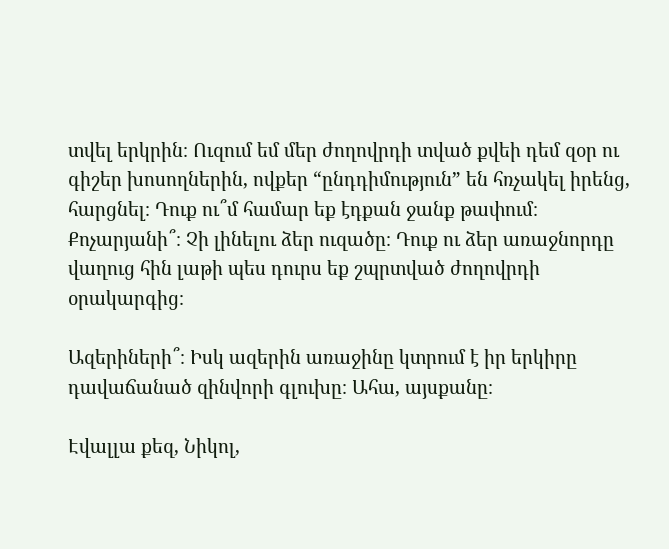տվել երկրին։ Ուզում եմ մեր ժողովրդի տված քվեի դեմ զօր ու գիշեր խոսողներին, ովքեր “ընդդիմություն” են հռչակել իրենց, հարցնել։ Դուք ու՞մ համար եք էդքան ջանք թափում։ Քոչարյանի՞։ Չի լինելու ձեր ուզածը։ Դուք ու ձեր առաջնորդը վաղուց հին լաթի պես դուրս եք շպրտված ժողովրդի օրակարգից։

Ազերիների՞։ Իսկ ազերին առաջինը կտրում է իր երկիրը դավաճանած զինվորի գլուխը։ Ահա, այսքանը։

Էվալլա քեզ, Նիկոլ,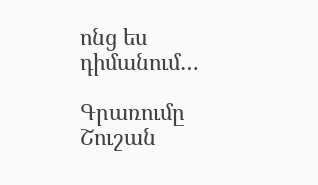ոնց ես դիմանում…

Գրառումը Շուշան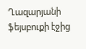Ղազարյանի ֆեյսբուքի էջից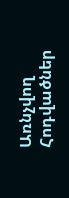Առնչվող Հոդվածներ